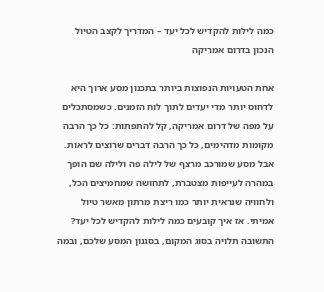כמה לילות להקדיש לכל יעד – המדריך לקצב הטיול הנכון בדרום אמריקה

אחת הטעויות הנפוצות ביותר בתכנון מסע ארוך היא לדחוס יותר מדי יעדים לתוך לוח הזמנים. כשמסתכלים על מפה של דרום אמריקה, קל להתפתות: כל כך הרבה מקומות מדהימים, כל כך הרבה דברים שרוצים לראות. אבל מסע שמורכב מרצף של לילה פה ולילה שם הופך במהרה לעייפות מצטברת, לתחושה שמחמיצים הכל, ולחוויה שנראית יותר כמו ריצת מרתון מאשר טיול אמיתי. אז איך קובעים כמה לילות להקדיש לכל יעד? התשובה תלויה בסוג המקום, בסגנון המסע שלכם, ובמה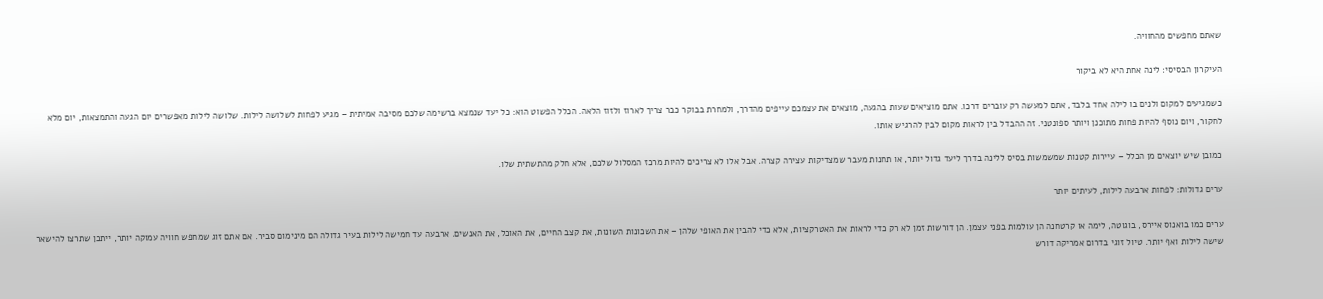שאתם מחפשים מהחוויה.

העיקרון הבסיסי: לינה אחת היא לא ביקור

כשמגיעים למקום ולנים בו לילה אחד בלבד, אתם למעשה רק עוברים דרכו. אתם מוציאים שעות בהגעה, מוצאים את עצמכם עייפים מהדרך, ולמחרת בבוקר כבר צריך לארוז ולזוז הלאה. הכלל הפשוט הוא: כל יעד שנמצא ברשימה שלכם מסיבה אמיתית – מגיע לפחות לשלושה לילות. שלושה לילות מאפשרים יום הגעה והתמצאות, יום מלא לחקור, ויום נוסף להיות פחות מתוכנן ויותר ספונטני. זה ההבדל בין לראות מקום לבין להרגיש אותו.

כמובן שיש יוצאים מן הכלל – עיירות קטנות שמשמשות בסיס ללינה בדרך ליעד גדול יותר, או תחנות מעבר שמצדיקות עצירה קצרה. אבל אלו לא צריכים להיות מרכז המסלול שלכם, אלא חלק מהתשתית שלו.

ערים גדולות: לפחות ארבעה לילות, לעיתים יותר

ערים כמו בואנוס איירס, בוגוטה, לימה או קרטחנה הן עולמות בפני עצמן. הן דורשות זמן לא רק כדי לראות את האטרקציות, אלא כדי להבין את האופי שלהן – את השכונות השונות, את קצב החיים, את האוכל, את האנשים. ארבעה עד חמישה לילות בעיר גדולה הם מינימום סביר. אם אתם זוג שמחפש חוויה עמוקה יותר, ייתכן שתרצו להישאר שישה לילות ואף יותר. טיול זוגי בדרום אמריקה דורש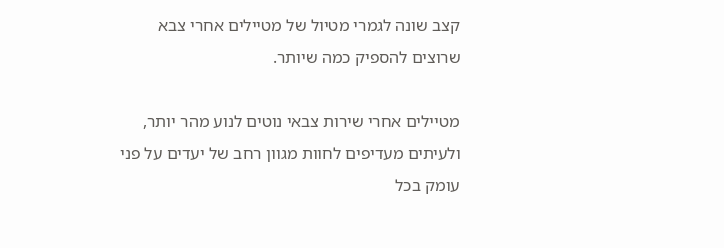קצב שונה לגמרי מטיול של מטיילים אחרי צבא שרוצים להספיק כמה שיותר.

מטיילים אחרי שירות צבאי נוטים לנוע מהר יותר, ולעיתים מעדיפים לחוות מגוון רחב של יעדים על פני עומק בכל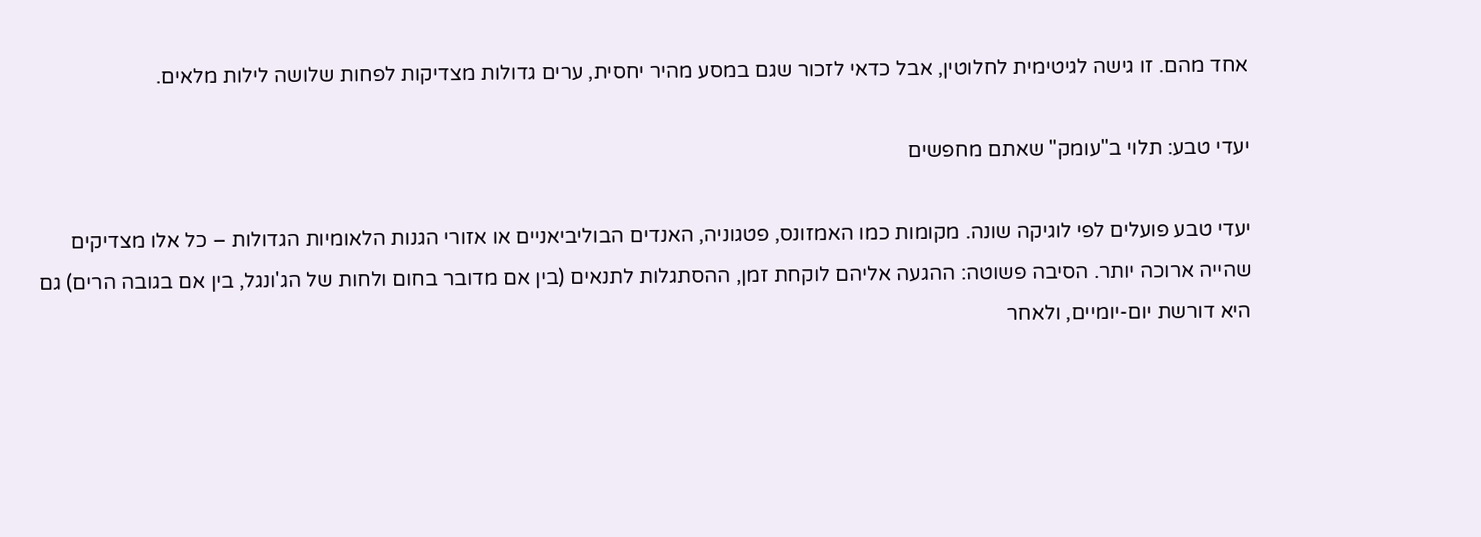אחד מהם. זו גישה לגיטימית לחלוטין, אבל כדאי לזכור שגם במסע מהיר יחסית, ערים גדולות מצדיקות לפחות שלושה לילות מלאים.

יעדי טבע: תלוי ב"עומק" שאתם מחפשים

יעדי טבע פועלים לפי לוגיקה שונה. מקומות כמו האמזונס, פטגוניה, האנדים הבוליביאניים או אזורי הגנות הלאומיות הגדולות – כל אלו מצדיקים שהייה ארוכה יותר. הסיבה פשוטה: ההגעה אליהם לוקחת זמן, ההסתגלות לתנאים (בין אם מדובר בחום ולחות של הג'ונגל, בין אם בגובה הרים) גם היא דורשת יום-יומיים, ולאחר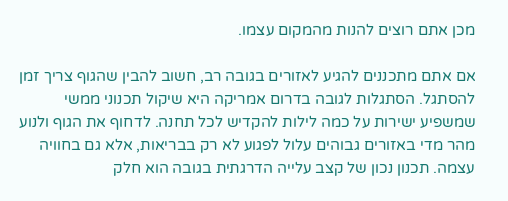מכן אתם רוצים להנות מהמקום עצמו.

אם אתם מתכננים להגיע לאזורים בגובה רב, חשוב להבין שהגוף צריך זמן להסתגל. הסתגלות לגובה בדרום אמריקה היא שיקול תכנוני ממשי שמשפיע ישירות על כמה לילות להקדיש לכל תחנה. לדחוף את הגוף ולנוע מהר מדי באזורים גבוהים עלול לפגוע לא רק בבריאות, אלא גם בחוויה עצמה. תכנון נכון של קצב עלייה הדרגתית בגובה הוא חלק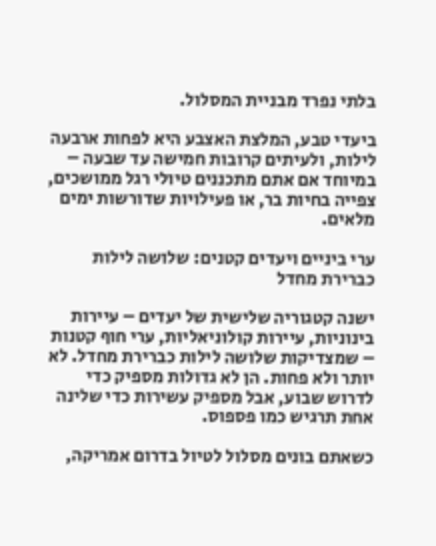בלתי נפרד מבניית המסלול.

ביעדי טבע, המלצת האצבע היא לפחות ארבעה לילות, ולעיתים קרובות חמישה עד שבעה – במיוחד אם אתם מתכננים טיולי רגל ממושכים, צפייה בחיות בר, או פעילויות שדורשות ימים מלאים.

ערי ביניים ויעדים קטנים: שלושה לילות כברירת מחדל

ישנה קטגוריה שלישית של יעדים – עיירות בינוניות, עיירות קולוניאליות, ערי חוף קטנות – שמצדיקות שלושה לילות כברירת מחדל. לא יותר ולא פחות. הן לא גדולות מספיק כדי לדרוש שבוע, אבל מספיק עשירות כדי שלינה אחת תרגיש כמו פספוס.

כשאתם בונים מסלול לטיול בדרום אמריקה,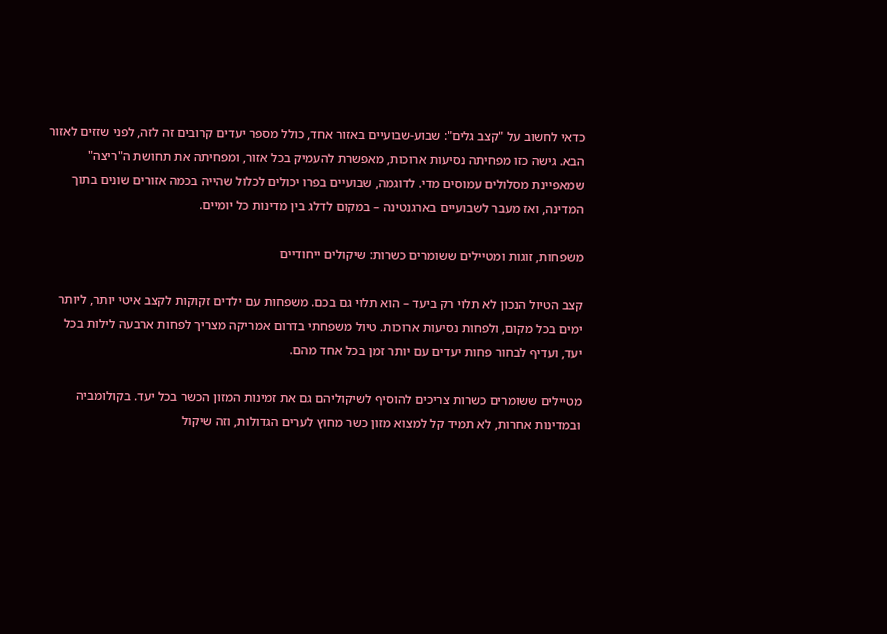כדאי לחשוב על "קצב גלים": שבוע-שבועיים באזור אחד, כולל מספר יעדים קרובים זה לזה, לפני שזזים לאזור הבא. גישה כזו מפחיתה נסיעות ארוכות, מאפשרת להעמיק בכל אזור, ומפחיתה את תחושת ה"ריצה" שמאפיינת מסלולים עמוסים מדי. לדוגמה, שבועיים בפרו יכולים לכלול שהייה בכמה אזורים שונים בתוך המדינה, ואז מעבר לשבועיים בארגנטינה – במקום לדלג בין מדינות כל יומיים.

משפחות, זוגות ומטיילים ששומרים כשרות: שיקולים ייחודיים

קצב הטיול הנכון לא תלוי רק ביעד – הוא תלוי גם בכם. משפחות עם ילדים זקוקות לקצב איטי יותר, ליותר ימים בכל מקום, ולפחות נסיעות ארוכות. טיול משפחתי בדרום אמריקה מצריך לפחות ארבעה לילות בכל יעד, ועדיף לבחור פחות יעדים עם יותר זמן בכל אחד מהם.

מטיילים ששומרים כשרות צריכים להוסיף לשיקוליהם גם את זמינות המזון הכשר בכל יעד. בקולומביה ובמדינות אחרות, לא תמיד קל למצוא מזון כשר מחוץ לערים הגדולות, וזה שיקול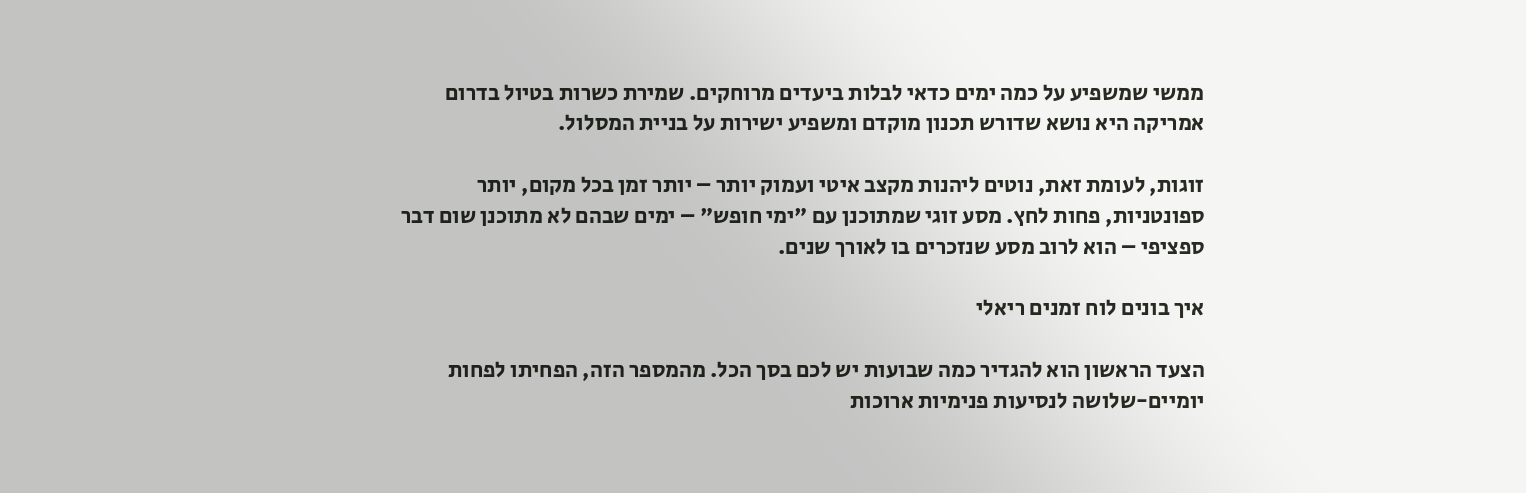ממשי שמשפיע על כמה ימים כדאי לבלות ביעדים מרוחקים. שמירת כשרות בטיול בדרום אמריקה היא נושא שדורש תכנון מוקדם ומשפיע ישירות על בניית המסלול.

זוגות, לעומת זאת, נוטים ליהנות מקצב איטי ועמוק יותר – יותר זמן בכל מקום, יותר ספונטניות, פחות לחץ. מסע זוגי שמתוכנן עם "ימי חופש" – ימים שבהם לא מתוכנן שום דבר ספציפי – הוא לרוב מסע שנזכרים בו לאורך שנים.

איך בונים לוח זמנים ריאלי

הצעד הראשון הוא להגדיר כמה שבועות יש לכם בסך הכל. מהמספר הזה, הפחיתו לפחות יומיים-שלושה לנסיעות פנימיות ארוכות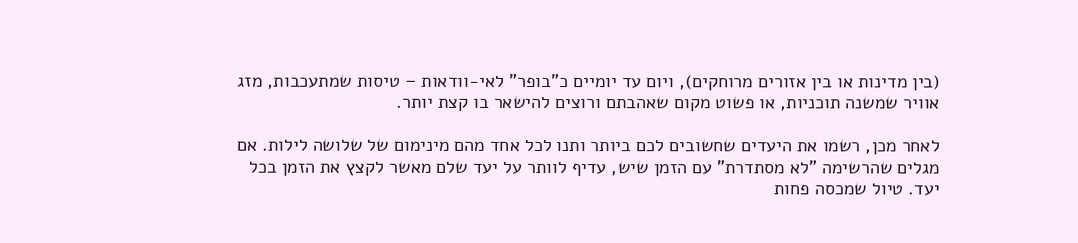(בין מדינות או בין אזורים מרוחקים), ויום עד יומיים כ"בופר" לאי-וודאות – טיסות שמתעכבות, מזג אוויר שמשנה תוכניות, או פשוט מקום שאהבתם ורוצים להישאר בו קצת יותר.

לאחר מכן, רשמו את היעדים שחשובים לכם ביותר ותנו לכל אחד מהם מינימום של שלושה לילות. אם מגלים שהרשימה "לא מסתדרת" עם הזמן שיש, עדיף לוותר על יעד שלם מאשר לקצץ את הזמן בכל יעד. טיול שמכסה פחות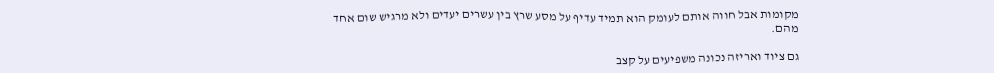מקומות אבל חווה אותם לעומק הוא תמיד עדיף על מסע שרץ בין עשרים יעדים ולא מרגיש שום אחד מהם.

גם ציוד ואריזה נכונה משפיעים על קצב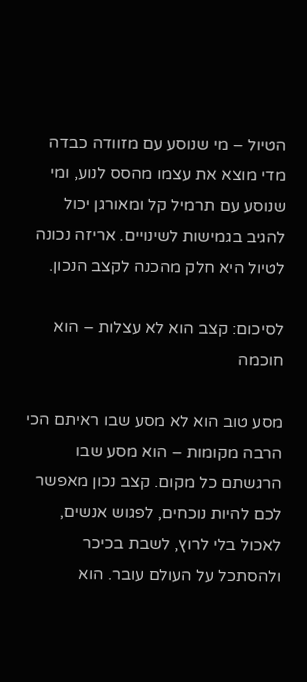הטיול – מי שנוסע עם מזוודה כבדה מדי מוצא את עצמו מהסס לנוע, ומי שנוסע עם תרמיל קל ומאורגן יכול להגיב בגמישות לשינויים. אריזה נכונה לטיול היא חלק מהכנה לקצב הנכון.

לסיכום: קצב הוא לא עצלות – הוא חוכמה

מסע טוב הוא לא מסע שבו ראיתם הכי הרבה מקומות – הוא מסע שבו הרגשתם כל מקום. קצב נכון מאפשר לכם להיות נוכחים, לפגוש אנשים, לאכול בלי לרוץ, לשבת בכיכר ולהסתכל על העולם עובר. הוא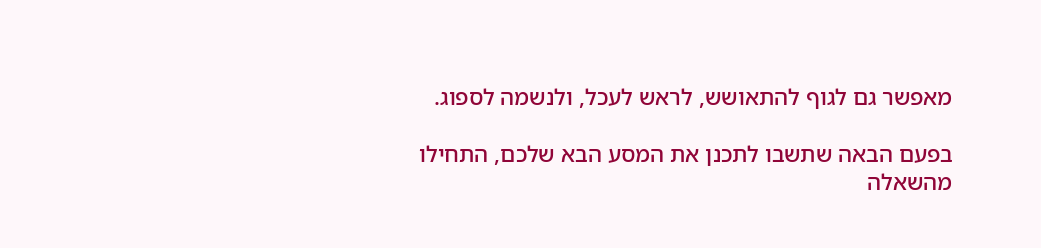מאפשר גם לגוף להתאושש, לראש לעכל, ולנשמה לספוג.

בפעם הבאה שתשבו לתכנן את המסע הבא שלכם, התחילו מהשאלה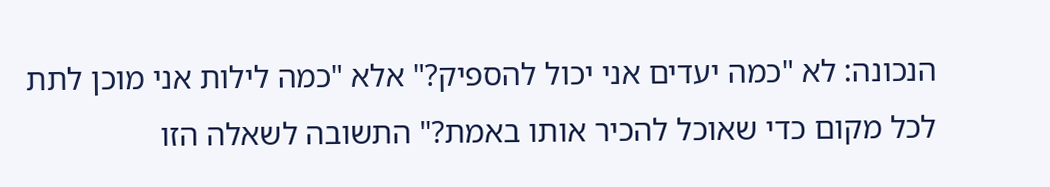הנכונה: לא "כמה יעדים אני יכול להספיק?" אלא "כמה לילות אני מוכן לתת לכל מקום כדי שאוכל להכיר אותו באמת?" התשובה לשאלה הזו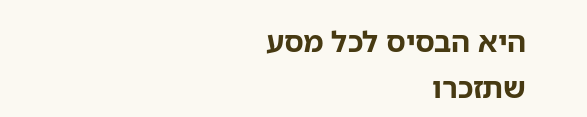היא הבסיס לכל מסע שתזכרו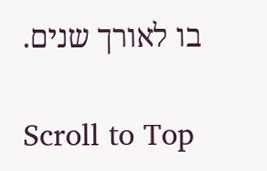בו לאורך שנים.

Scroll to Top